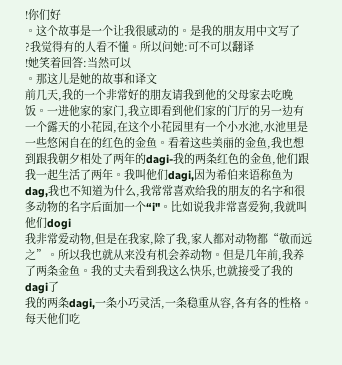!你们好
。这个故事是一个让我很感动的。是我的朋友用中文写了
?我觉得有的人看不懂。所以问她:可不可以翻译
!她笑着回答:当然可以
。那这儿是她的故事和译文
前几天,我的一个非常好的朋友请我到他的父母家去吃晚饭。一进他家的家门,我立即看到他们家的门厅的另一边有一个露天的小花园,在这个小花园里有一个小水池,水池里是一些悠闲自在的红色的金鱼。看着这些美丽的金鱼,我也想到跟我朝夕相处了两年的dagi-我的两条红色的金鱼,他们跟我一起生活了两年。我叫他们dagi,因为希伯来语称鱼为dag,我也不知道为什么,我常常喜欢给我的朋友的名字和很多动物的名字后面加一个“i"。比如说我非常喜爱狗,我就叫他们dogi
我非常爱动物,但是在我家,除了我,家人都对动物都“敬而远之”。所以我也就从来没有机会养动物。但是几年前,我养了两条金鱼。我的丈夫看到我这么快乐,也就接受了我的dagi了
我的两条dagi,一条小巧灵活,一条稳重从容,各有各的性格。每天他们吃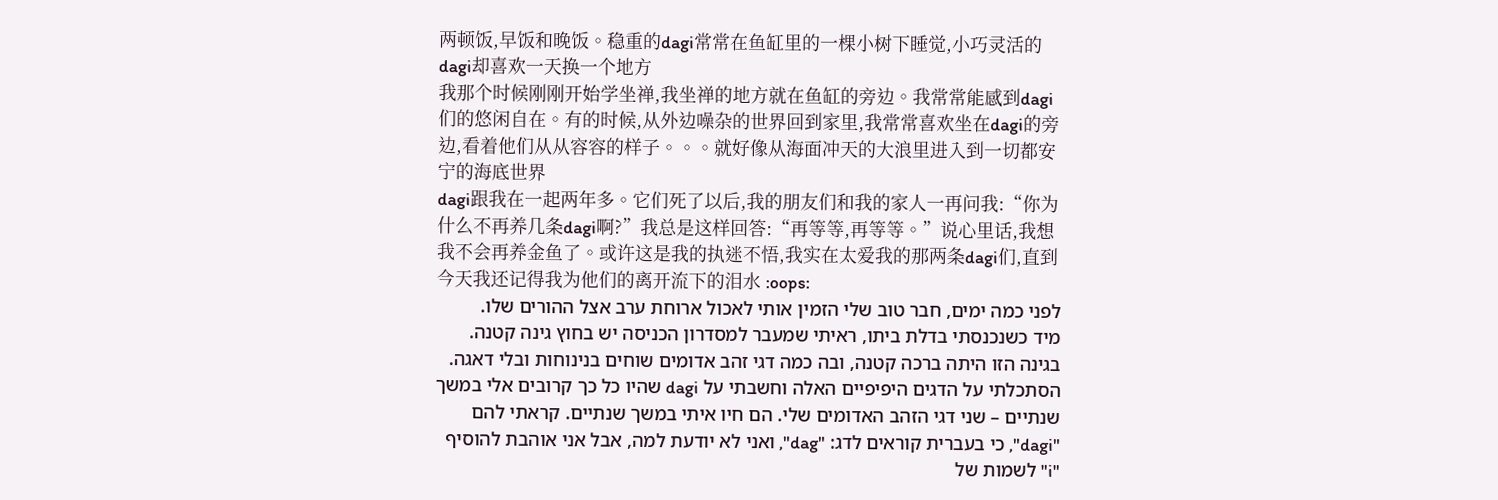两顿饭,早饭和晚饭。稳重的dagi常常在鱼缸里的一棵小树下睡觉,小巧灵活的dagi却喜欢一天换一个地方
我那个时候刚刚开始学坐禅,我坐禅的地方就在鱼缸的旁边。我常常能感到dagi们的悠闲自在。有的时候,从外边噪杂的世界回到家里,我常常喜欢坐在dagi的旁边,看着他们从从容容的样子。。。就好像从海面冲天的大浪里进入到一切都安宁的海底世界
dagi跟我在一起两年多。它们死了以后,我的朋友们和我的家人一再问我:“你为什么不再养几条dagi啊?”我总是这样回答:“再等等,再等等。”说心里话,我想我不会再养金鱼了。或许这是我的执迷不悟,我实在太爱我的那两条dagi们,直到今天我还记得我为他们的离开流下的泪水 :oops:
לפני כמה ימים, חבר טוב שלי הזמין אותי לאכול ארוחת ערב אצל ההורים שלו.
מיד כשנכנסתי בדלת ביתו, ראיתי שמעבר למסדרון הכניסה יש בחוץ גינה קטנה. בגינה הזו היתה ברכה קטנה, ובה כמה דגי זהב אדומים שוחים בנינוחות ובלי דאגה.
הסתכלתי על הדגים היפיפיים האלה וחשבתי על dagi שהיו כל כך קרובים אלי במשך שנתיים – שני דגי הזהב האדומים שלי. הם חיו איתי במשך שנתיים. קראתי להם "dagi", כי בעברית קוראים לדג: "dag", ואני לא יודעת למה, אבל אני אוהבת להוסיף "i" לשמות של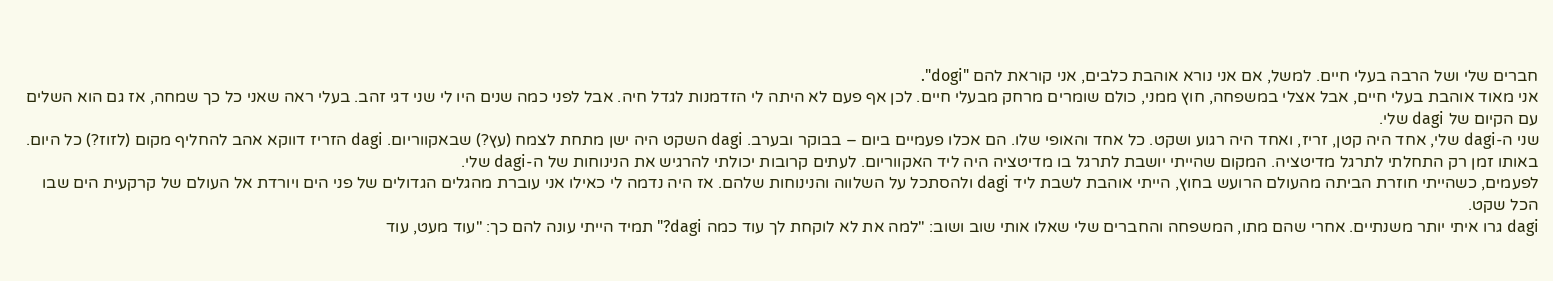חברים שלי ושל הרבה בעלי חיים. למשל, אם אני נורא אוהבת כלבים, אני קוראת להם "dogi".
אני מאוד אוהבת בעלי חיים, אבל אצלי במשפחה, חוץ ממני, כולם שומרים מרחק מבעלי חיים. לכן אף פעם לא היתה לי הזדמנות לגדל חיה. אבל לפני כמה שנים היו לי שני דגי זהב. בעלי ראה שאני כל כך שמחה, אז גם הוא השלים עם הקיום של dagi שלי.
שני ה-dagi שלי, אחד היה קטן, זריז, ואחד היה רגוע ושקט. כל אחד והאופי שלו. הם אכלו פעמיים ביום – בבוקר ובערב. dagi השקט היה ישן מתחת לצמח (עץ?) שבאקווריום. dagi הזריז דווקא אהב להחליף מקום (לזוז?) כל היום.
באותו זמן רק התחלתי לתרגל מדיטציה. המקום שהייתי יושבת לתרגל בו מדיטציה היה ליד האקווריום. לעתים קרובות יכולתי להרגיש את הנינוחות של ה-dagi שלי.
לפעמים, כשהייתי חוזרת הביתה מהעולם הרועש בחוץ, הייתי אוהבת לשבת ליד dagi ולהסתכל על השלווה והנינוחות שלהם. אז היה נדמה לי כאילו אני עוברת מהגלים הגדולים של פני הים ויורדת אל העולם של קרקעית הים שבו הכל שקט.
dagi גרו איתי יותר משנתיים. אחרי שהם מתו, המשפחה והחברים שלי שאלו אותי שוב ושוב: "למה את לא לוקחת לך עוד כמה dagi?" תמיד הייתי עונה להם כך: "עוד מעט, עוד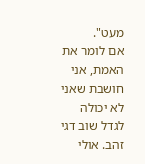מעט".
אם לומר את האמת, אני חושבת שאני לא יכולה לגדל שוב דגי זהב. אולי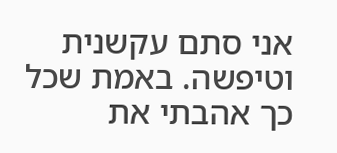אני סתם עקשנית וטיפשה. באמת שכל כך אהבתי את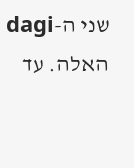שני ה-dagi האלה. עד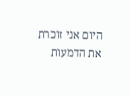היום אני זוכרת את הדמעות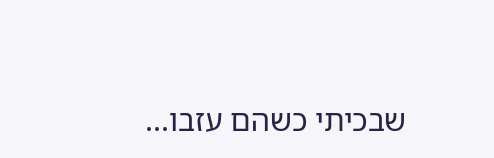שבכיתי כשהם עזבו...